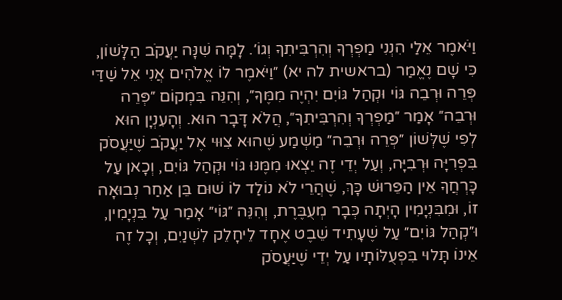וַיֹּאמֶר אֵלַי הִנְנִי מַפְרְךָ וְהִרְבִּיתִךָ וְגוֹ׳. לָמָּה שִׁנָּה יַעֲקֹב הַלָּשׁוֹן, כִּי שָׁם נֶאֱמַר (בראשית לה יא) ״וַיֹּאמֶר לוֹ אֱלֹהִים אֲנִי אֵל שַׁדַּי פְּרֵה וּרְבֵה גּוֹי וּקְהַל גּוֹיִם יִהְיֶה מִמֶּךָּ״, וְהִנֵּה בִּמְקוֹם ״פְּרֵה וּרְבֵה״ אָמַר ״מַפְרְךָ וְהִרְבִּיתִךָ״, הֲלֹא דָּבָר הוּא. וְהָעִנְיָן הוּא לְפִי שֶׁלְּשׁוֹן ״פְּרֵה וּרְבֵה״ מַשְׁמַע שֶׁהוּא צִוּוּי אֶל יַעֲקֹב שֶׁיַּעֲסֹק בִּפְרִיָּה וּרְבִיָּה, וְעַל יְדֵי זֶה יֵצְאוּ מִמֶּנּוּ גּוֹי וּקְהַל גּוֹיִם, וְכָאן עַל כָּרְחֲךָ אֵין הַפֵּרוּשׁ כָּךְ, שֶׁהֲרֵי לֹא נוֹלַד לוֹ שׁוּם בֵּן אַחַר נְבוּאָה זוֹ, וּמִבִּנְיָמִין הָיְתָה כְּבָר מְעֻבֶּרֶת, וְהִנֵּה ״גּוֹי״ אָמַר עַל בִּנְיָמִין, וּ״קְהַל גּוֹיִם״ עַל שֶׁעָתִיד שֵׁבֶט אֶחָד לֵיחָלֵק לִשְׁנַיִם, וְכָל זֶה אֵינוֹ תָּלוּי בִּפְעֻלּוֹתָיו עַל יְדֵי שֶׁיַּעֲסֹק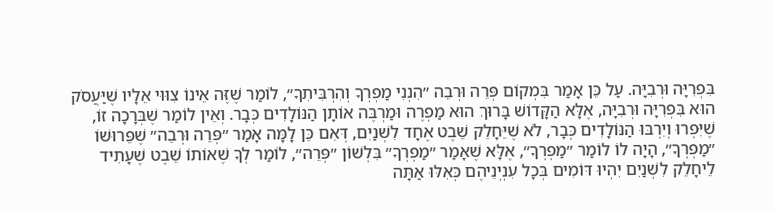בִּפְרִיָּה וּרְבִיָּה. עַל כֵּן אָמַר בִּמְקוֹם פְּרֵה וּרְבֵה ״הִנְנִי מַפְרְךָ וְהִרְבִּיתִךָ״, לוֹמַר שֶׁזֶּה אֵינוֹ צִוּוּי אֵלָיו שֶׁיַּעֲסֹק הוּא בִּפְרִיָּה וּרְבִיָּה, אֶלָּא הַקָּדוֹשׁ בָּרוּךְ הוּא מַפְרֶה וּמַרְבֶּה אוֹתָן הַנּוֹלָדִים כְּבָר. וְאֵין לוֹמַר שֶׁבְּרָכָה זוֹ, שֶׁיִּפְרוּ וְיִרְבּוּ הַנּוֹלָדִים כְּבָר, לֹא שֶׁיֵּחָלֵק שֵׁבֶט אֶחָד לִשְׁנַיִם, דְּאִם כֵּן לָמָּה אָמַר ״פְּרֵה וּרְבֵה״ שֶׁפֵּרוּשׁוֹ ״מַפְרְךָ״, הָיָה לוֹ לוֹמַר ״מַפְרְךָ״, אֶלָּא שֶׁאָמַר ״מַפְרְךָ״ בִּלְשׁוֹן ״פְּרֵה״, לוֹמַר לְךָ שֶׁאוֹתוֹ שֵׁבֶט שֶׁעָתִיד לֵיחָלֵק לִשְׁנַיִם יִהְיוּ דּוֹמִים בְּכָל עִנְיְנֵיהֶם כְּאִלּוּ אַתָּה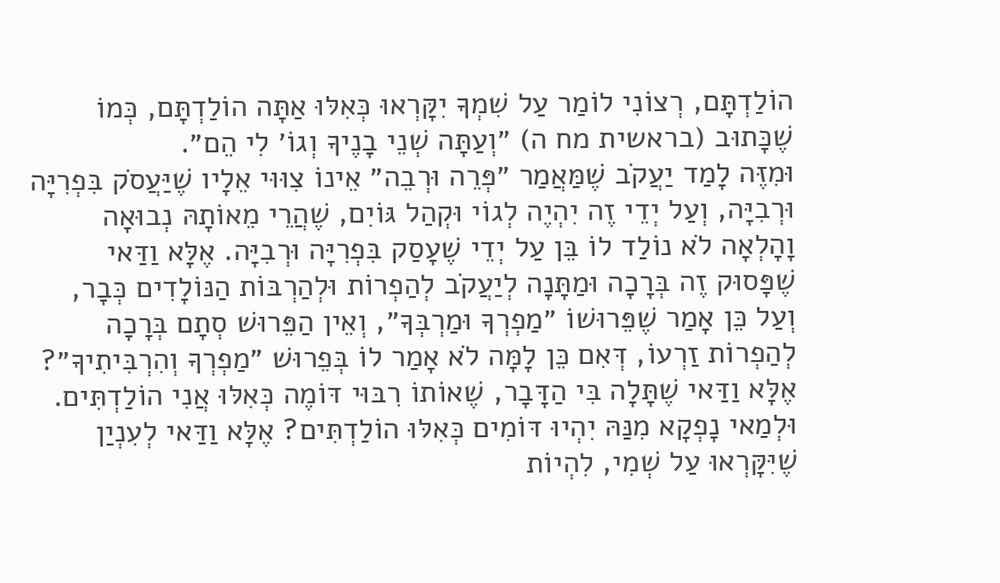הוֹלַדְתָּם, רְצוֹנִי לוֹמַר עַל שִׁמְךָ יִקָּרְאוּ כְּאִלּוּ אַתָּה הוֹלַדְתָּם, כְּמוֹ שֶׁכָּתוּב (בראשית מח ה) ״וְעַתָּה שְׁנֵי בָנֶיךָ וְגוֹ׳ לִי הֵם״.
וּמִזֶּה לָמַד יַעֲקֹב שֶׁמַּאֲמַר ״פְּרֵה וּרְבֵה״ אֵינוֹ צִוּוּי אֵלָיו שֶׁיַּעֲסֹק בִּפְרִיָּה וּרְבִיָּה, וְעַל יְדֵי זֶה יִהְיֶה לְגוֹי וּקְהַל גּוֹיִם, שֶׁהֲרֵי מֵאוֹתָהּ נְבוּאָה וָהָלְאָה לֹא נוֹלַד לוֹ בֵּן עַל יְדֵי שֶׁעָסַק בִּפְרִיָּה וּרְבִיָּה. אֶלָּא וַדַּאי שֶׁפָּסוּק זֶה בְּרָכָה וּמַתָּנָה לְיַעֲקֹב לְהַפְרוֹת וּלְהַרְבּוֹת הַנּוֹלָדִים כְּבָר, וְעַל כֵּן אָמַר שֶׁפֵּרוּשׁוֹ ״מַפְרְךָ וּמַרְבְּךָ״, וְאֵין הַפֵּרוּשׁ סְתָם בְּרָכָה לְהַפְרוֹת זַרְעוֹ, דְּאִם כֵּן לָמָּה לֹא אָמַר לוֹ בְּפֵרוּשׁ ״מַפְרְךָ וְהִרְבִּיתִיךָ״? אֶלָּא וַדַּאי שֶׁתָּלָה בִּי הַדָּבָר, שֶׁאוֹתוֹ רִבּוּי דּוֹמֶה כְּאִלּוּ אֲנִי הוֹלַדְתִּים. וּלְמַאי נָפְקָא מִנַּהּ יִהְיוּ דּוֹמִים כְּאִלּוּ הוֹלַדְתִּים? אֶלָּא וַדַּאי לְעִנְיַן שֶׁיִּקָּרְאוּ עַל שְׁמִי, לִהְיוֹת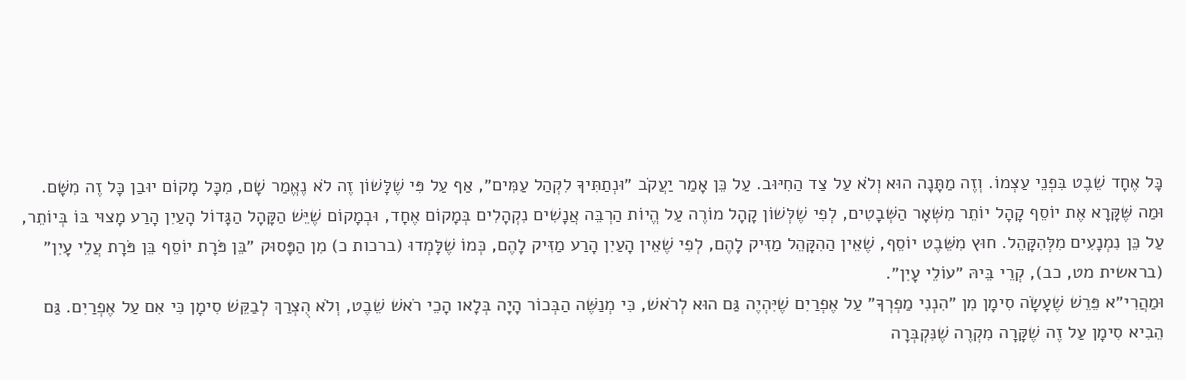כָּל אֶחָד שֵׁבֶט בִּפְנֵי עַצְמוֹ. וְזֶה מַתָּנָה הוּא וְלֹא עַל צַד הַחִיּוּב. עַל כֵּן אָמַר יַעֲקֹב ״וּנְתַתִּיךָ לִקְהַל עַמִּים״, אַף עַל פִּי שֶׁלָּשׁוֹן זֶה לֹא נֶאֱמַר שָׁם, מִכָּל מָקוֹם יוּבַן כָּל זֶה מִשָּׁם.
וּמַה שֶּׁקָּרָא אֶת יוֹסֵף קָהָל יוֹתֵר מִשְּׁאָר הַשְּׁבָטִים, לְפִי שֶׁלְּשׁוֹן קָהָל מוֹרֶה עַל הֱיוֹת הַרְבֵּה אֲנָשִׁים נִקְהָלִים בְּמָקוֹם אֶחָד, וּבְמָקוֹם שֶׁיֵּשׁ הַקָּהָל הַגָּדוֹל הָעַיִן הָרַע מָצוּי בּוֹ בְּיוֹתֵר, עַל כֵּן נִמְנָעִים מִלְּהִקָּהֵל. חוּץ מִשֵּׁבֶט יוֹסֵף, שֶׁאֵין הַהִקָּהֵל מַזִּיק לָהֶם, לְפִי שֶׁאֵין הָעַיִן הָרַע מַזִּיק לָהֶם, כְּמוֹ שֶׁלָּמְדוּ (ברכות כ) מִן הַפָּסוּק ״בֵּן פֹּרָת יוֹסֵף בֵּן פֹּרָת עֲלֵי עָיִן״ (בראשית מט, כב), קְרֵי בֵּיהּ ״עוֹלֵי עָיִן״.
וּמַהֲרִי״א פֵּרֵשׁ שֶׁעָשָׂה סִימָן מִן ״הִנְנִי מַפְרְךָ״ עַל אֶפְרַיִם שֶׁיִּהְיֶה גַּם הוּא לְרֹאשׁ, כִּי מְנַשֶּׁה הַבְּכוֹר הָיָה בְּלָאו הָכֵי רֹאשׁ שֵׁבֶט, וְלֹא הֻצְרַךְ לְבַקֵּשׁ סִימָן כִּי אִם עַל אֶפְרַיִם. גַּם הֵבִיא סִימָן עַל זֶה שֶׁקָּרָה מִקְרֶה שֶׁנִּקְבְּרָה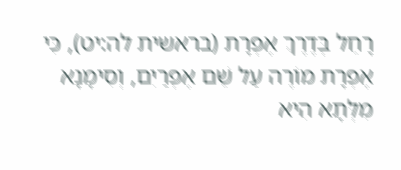רָחֵל בְּדֶרֶךְ אֶפְרָת (בראשית לה:יט), כִּי אֶפְרָת מוֹרֶה עַל שֵׁם אֶפְרַיִם, וְסִימָנָא מִלְּתָא הִיא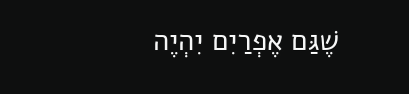שֶׁגַּם אֶפְרַיִם יִהְיֶה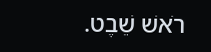רֹאשׁ שֵׁבֶט.